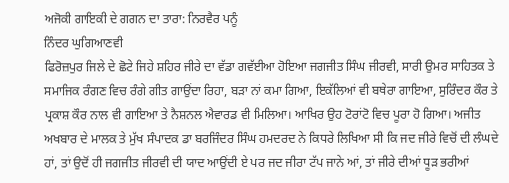ਅਜੋਕੀ ਗਾਇਕੀ ਦੇ ਗਗਨ ਦਾ ਤਾਰਾ: ਨਿਰਵੈਰ ਪਨੂੰ
ਨਿੰਦਰ ਘੁਗਿਆਣਵੀ
ਫਿਰੋਜ਼ਪੁਰ ਜਿਲੇ ਦੇ ਛੋਟੇ ਜਿਹੇ ਸ਼ਹਿਰ ਜੀਰੇ ਦਾ ਵੱਡਾ ਗਵੱਈਆ ਹੋਇਆ ਜਗਜੀਤ ਸਿੰਘ ਜੀਰਵੀ, ਸਾਰੀ ਉਮਰ ਸਾਹਿਤਕ ਤੇ ਸਮਾਜਿਕ ਰੰਗਣ ਵਿਚ ਰੰਗੇ ਗੀਤ ਗਾਉਂਦਾ ਰਿਹਾ, ਬੜਾ ਨਾਂ ਕਮਾ ਗਿਆ, ਇਕੱਲਿਆਂ ਵੀ ਬਥੇਰਾ ਗਾਇਆ, ਸੁਰਿੰਦਰ ਕੌਰ ਤੇ ਪ੍ਰਕਾਸ਼ ਕੌਰ ਨਾਲ ਵੀ ਗਾਇਆ ਤੇ ਨੈਸ਼ਨਲ ਐਵਾਰਡ ਵੀ ਮਿਲਿਆ। ਆਖਿਰ ਉਹ ਟੋਰਾਂਟੋ ਵਿਚ ਪੂਰਾ ਹੋ ਗਿਆ। ਅਜੀਤ ਅਖਬਾਰ ਦੇ ਮਾਲਕ ਤੇ ਮੁੱਖ ਸੰਪਾਦਕ ਡਾ ਬਰਜਿੰਦਰ ਸਿੰਘ ਹਮਦਰਦ ਨੇ ਕਿਧਰੇ ਲਿਖਿਆ ਸੀ ਕਿ ਜਦ ਜੀਰੇ ਵਿਚੋਂ ਦੀ ਲੰਘਦੇ ਹਾਂ, ਤਾਂ ਉਦੋਂ ਹੀ ਜਗਜੀਤ ਜੀਰਵੀ ਦੀ ਯਾਦ ਆਉਂਦੀ ਏ ਪਰ ਜਦ ਜੀਰਾ ਟੱਪ ਜਾਨੇ ਆਂ, ਤਾਂ ਜੀਰੇ ਦੀਆਂ ਧੂੜ ਭਰੀਆਂ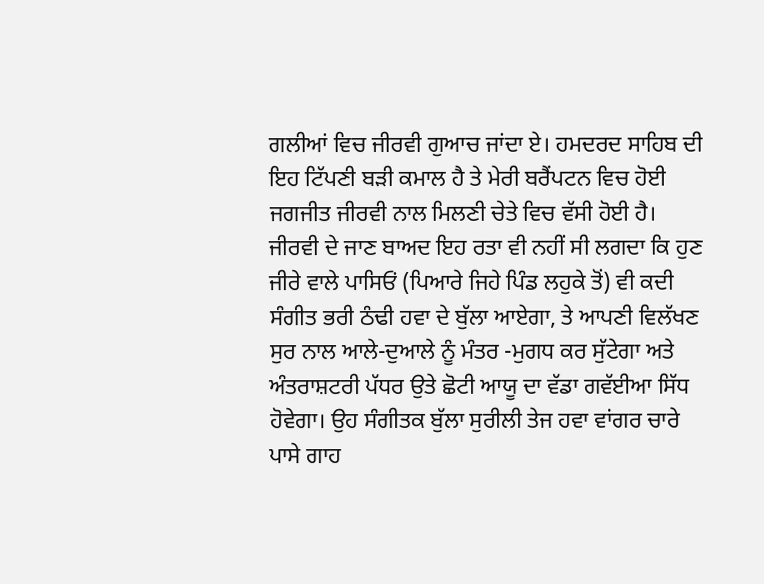ਗਲੀਆਂ ਵਿਚ ਜੀਰਵੀ ਗੁਆਚ ਜਾਂਦਾ ਏ। ਹਮਦਰਦ ਸਾਹਿਬ ਦੀ ਇਹ ਟਿੱਪਣੀ ਬੜੀ ਕਮਾਲ ਹੈ ਤੇ ਮੇਰੀ ਬਰੈਂਪਟਨ ਵਿਚ ਹੋਈ ਜਗਜੀਤ ਜੀਰਵੀ ਨਾਲ ਮਿਲਣੀ ਚੇਤੇ ਵਿਚ ਵੱਸੀ ਹੋਈ ਹੈ।
ਜੀਰਵੀ ਦੇ ਜਾਣ ਬਾਅਦ ਇਹ ਰਤਾ ਵੀ ਨਹੀਂ ਸੀ ਲਗਦਾ ਕਿ ਹੁਣ ਜੀਰੇ ਵਾਲੇ ਪਾਸਿਓਂ (ਪਿਆਰੇ ਜਿਹੇ ਪਿੰਡ ਲਹੁਕੇ ਤੋਂ) ਵੀ ਕਦੀ ਸੰਗੀਤ ਭਰੀ ਠੰਢੀ ਹਵਾ ਦੇ ਬੁੱਲਾ ਆਏਗਾ, ਤੇ ਆਪਣੀ ਵਿਲੱਖਣ ਸੁਰ ਨਾਲ ਆਲੇ-ਦੁਆਲੇ ਨੂੰ ਮੰਤਰ -ਮੁਗਧ ਕਰ ਸੁੱਟੇਗਾ ਅਤੇ ਅੰਤਰਾਸ਼ਟਰੀ ਪੱਧਰ ਉਤੇ ਛੋਟੀ ਆਯੂ ਦਾ ਵੱਡਾ ਗਵੱਈਆ ਸਿੱਧ ਹੋਵੇਗਾ। ਉਹ ਸੰਗੀਤਕ ਬੁੱਲਾ ਸੁਰੀਲੀ ਤੇਜ ਹਵਾ ਵਾਂਗਰ ਚਾਰੇ ਪਾਸੇ ਗਾਹ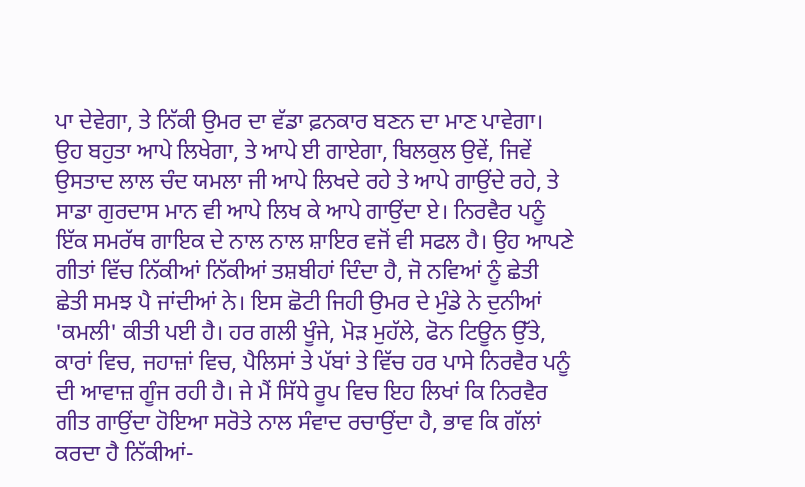ਪਾ ਦੇਵੇਗਾ, ਤੇ ਨਿੱਕੀ ਉਮਰ ਦਾ ਵੱਡਾ ਫ਼ਨਕਾਰ ਬਣਨ ਦਾ ਮਾਣ ਪਾਵੇਗਾ। ਉਹ ਬਹੁਤਾ ਆਪੇ ਲਿਖੇਗਾ, ਤੇ ਆਪੇ ਈ ਗਾਏਗਾ, ਬਿਲਕੁਲ ਉਵੇਂ, ਜਿਵੇਂ ਉਸਤਾਦ ਲਾਲ ਚੰਦ ਯਮਲਾ ਜੀ ਆਪੇ ਲਿਖਦੇ ਰਹੇ ਤੇ ਆਪੇ ਗਾਉਂਦੇ ਰਹੇ, ਤੇ ਸਾਡਾ ਗੁਰਦਾਸ ਮਾਨ ਵੀ ਆਪੇ ਲਿਖ ਕੇ ਆਪੇ ਗਾਉਂਦਾ ਏ। ਨਿਰਵੈਰ ਪਨੂੰ ਇੱਕ ਸਮਰੱਥ ਗਾਇਕ ਦੇ ਨਾਲ ਨਾਲ ਸ਼ਾਇਰ ਵਜੋਂ ਵੀ ਸਫਲ ਹੈ। ਉਹ ਆਪਣੇ ਗੀਤਾਂ ਵਿੱਚ ਨਿੱਕੀਆਂ ਨਿੱਕੀਆਂ ਤਸ਼ਬੀਹਾਂ ਦਿੰਦਾ ਹੈ, ਜੋ ਨਵਿਆਂ ਨੂੰ ਛੇਤੀ ਛੇਤੀ ਸਮਝ ਪੈ ਜਾਂਦੀਆਂ ਨੇ। ਇਸ ਛੋਟੀ ਜਿਹੀ ਉਮਰ ਦੇ ਮੁੰਡੇ ਨੇ ਦੁਨੀਆਂ 'ਕਮਲੀ' ਕੀਤੀ ਪਈ ਹੈ। ਹਰ ਗਲੀ ਖੂੰਜੇ, ਮੋੜ ਮੁਹੱਲੇ, ਫੋਨ ਟਿਊਨ ਉੱਤੇ, ਕਾਰਾਂ ਵਿਚ, ਜਹਾਜ਼ਾਂ ਵਿਚ, ਪੈਲਿਸਾਂ ਤੇ ਪੱਬਾਂ ਤੇ ਵਿੱਚ ਹਰ ਪਾਸੇ ਨਿਰਵੈਰ ਪਨੂੰ ਦੀ ਆਵਾਜ਼ ਗੂੰਜ ਰਹੀ ਹੈ। ਜੇ ਮੈਂ ਸਿੱਧੇ ਰੂਪ ਵਿਚ ਇਹ ਲਿਖਾਂ ਕਿ ਨਿਰਵੈਰ ਗੀਤ ਗਾਉਂਦਾ ਹੋਇਆ ਸਰੋਤੇ ਨਾਲ ਸੰਵਾਦ ਰਚਾਉਂਦਾ ਹੈ, ਭਾਵ ਕਿ ਗੱਲਾਂ ਕਰਦਾ ਹੈ ਨਿੱਕੀਆਂ-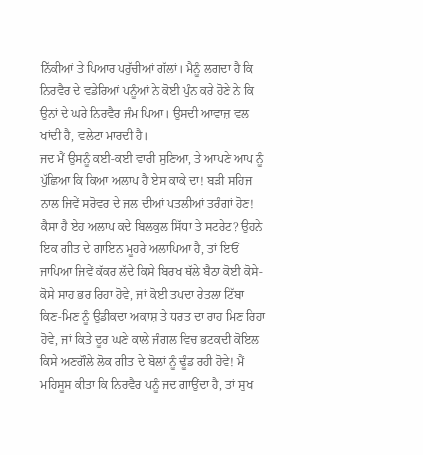ਨਿੱਕੀਆਂ ਤੇ ਪਿਆਰ ਪਰੁੱਚੀਆਂ ਗੱਲਾਂ। ਮੈਨੂੰ ਲਗਦਾ ਹੈ ਕਿ ਨਿਰਵੈਰ ਦੇ ਵਡੇਰਿਆਂ ਪਨੂੰਆਂ ਨੇ ਕੋਈ ਪੁੰਨ ਕਰੇ ਹੋਣੇ ਨੇ ਕਿ ਉਨਾਂ ਦੇ ਘਰੇ ਨਿਰਵੈਰ ਜੰਮ ਪਿਆ। ਉਸਦੀ ਆਵਾਜ਼ ਵਲ ਖਾਂਦੀ ਹੈ, ਵਲੇਟਾ ਮਾਰਦੀ ਹੈ।
ਜਦ ਮੈਂ ਉਸਨੂੰ ਕਈ-ਕਈ ਵਾਰੀ ਸੁਣਿਆ, ਤੇ ਆਪਣੇ ਆਪ ਨੂੰ ਪੁੱਛਿਆ ਕਿ ਕਿਆ ਅਲਾਪ ਹੈ ਏਸ ਕਾਕੇ ਦਾ! ਬੜੀ ਸਹਿਜ ਨਾਲ ਜਿਵੇਂ ਸਰੋਵਰ ਦੇ ਜਲ ਦੀਆਂ ਪਤਲੀਆਂ ਤਰੰਗਾਂ ਹੋਣ! ਕੈਸਾ ਹੈ ਏਹ ਅਲਾਪ ਕਦੇ ਬਿਲਕੁਲ ਸਿੱਧਾ ਤੇ ਸਟਰੇਟ? ਉਹਨੇ ਇਕ ਗੀਤ ਦੇ ਗਾਇਨ ਮੂਹਰੇ ਅਲਾਪਿਆ ਹੈ, ਤਾਂ ਇਓਂ ਜਾਪਿਆ ਜਿਵੇਂ ਕੱਕਰ ਲੱਦੇ ਕਿਸੇ ਬਿਰਖ ਥੱਲੇ ਬੈਠਾ ਕੋਈ ਕੋਸੇ-ਕੋਸੇ ਸਾਹ ਭਰ ਰਿਹਾ ਹੋਵੇ, ਜਾਂ ਕੋਈ ਤਪਦਾ ਰੇਤਲਾ ਟਿੱਬਾ ਕਿਣ-ਮਿਣ ਨੂੰ ਉਡੀਕਦਾ ਅਕਾਸ਼ ਤੇ ਧਰਤ ਦਾ ਰਾਹ ਮਿਣ ਰਿਹਾ ਹੋਵੇ, ਜਾਂ ਕਿਤੇ ਦੂਰ ਘਣੇ ਕਾਲੇ ਜੰਗਲ ਵਿਚ ਭਟਕਦੀ ਕੋਇਲ ਕਿਸੇ ਅਣਗੌਲੇ ਲੋਕ ਗੀਤ ਦੇ ਬੋਲਾਂ ਨੂੰ ਢੂੰਡ ਰਹੀ ਹੋਵੇ! ਮੈਂ ਮਹਿਸੂਸ ਕੀਤਾ ਕਿ ਨਿਰਵੈਰ ਪਨੂੰ ਜਦ ਗਾਉਂਦਾ ਹੈ, ਤਾਂ ਸੁਖ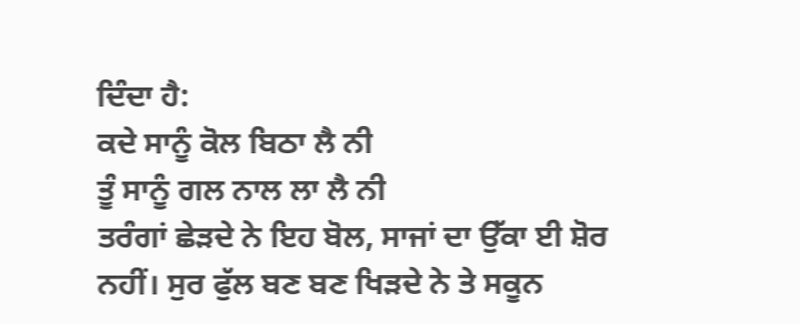ਦਿੰਦਾ ਹੈ:
ਕਦੇ ਸਾਨੂੰ ਕੋਲ ਬਿਠਾ ਲੈ ਨੀ
ਤੂੰ ਸਾਨੂੰ ਗਲ ਨਾਲ ਲਾ ਲੈ ਨੀ
ਤਰੰਗਾਂ ਛੇੜਦੇ ਨੇ ਇਹ ਬੋਲ, ਸਾਜਾਂ ਦਾ ਉੱਕਾ ਈ ਸ਼ੋਰ ਨਹੀਂ। ਸੁਰ ਫੁੱਲ ਬਣ ਬਣ ਖਿੜਦੇ ਨੇ ਤੇ ਸਕੂਨ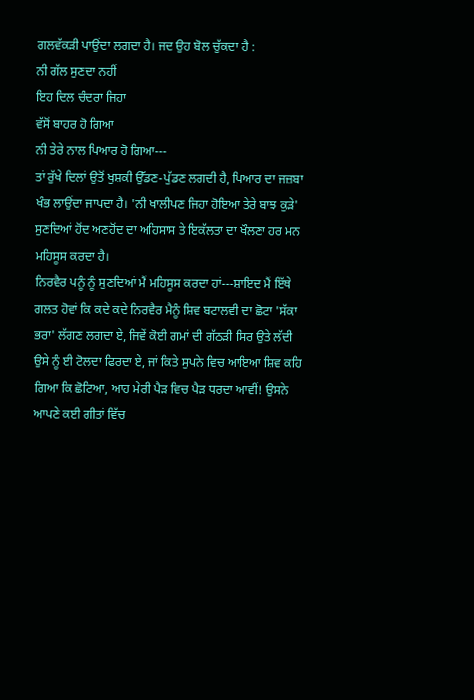ਗਲਵੱਕੜੀ ਪਾਉਂਦਾ ਲਗਦਾ ਹੈ। ਜਦ ਉਹ ਬੋਲ ਚੁੱਕਦਾ ਹੈ :
ਨੀ ਗੱਲ ਸੁਣਦਾ ਨਹੀਂ
ਇਹ ਦਿਲ ਚੰਦਰਾ ਜਿਹਾ
ਵੱਸੋਂ ਬਾਹਰ ਹੋ ਗਿਆ
ਨੀ ਤੇਰੇ ਨਾਲ ਪਿਆਰ ਹੋ ਗਿਆ---
ਤਾਂ ਰੁੱਖੇ ਦਿਲਾਂ ਉਤੋਂ ਖੁਸ਼ਕੀ ਉੱਡਣ-ਪੁੱਡਣ ਲਗਦੀ ਹੈ, ਪਿਆਰ ਦਾ ਜਜ਼ਬਾ ਖੰਭ ਲਾਉਂਦਾ ਜਾਪਦਾ ਹੈ। 'ਨੀ ਖਾਲੀਪਣ ਜਿਹਾ ਹੋਇਆ ਤੇਰੇ ਬਾਝ ਕੁੜੇ' ਸੁਣਦਿਆਂ ਹੋਂਦ ਅਣਹੋਂਦ ਦਾ ਅਹਿਸਾਸ ਤੇ ਇਕੱਲਤਾ ਦਾ ਖੌਲਣਾ ਹਰ ਮਨ ਮਹਿਸੂਸ ਕਰਦਾ ਹੈ।
ਨਿਰਵੈਰ ਪਨੂੰ ਨੂੰ ਸੁਣਦਿਆਂ ਮੈਂ ਮਹਿਸੂਸ ਕਰਦਾ ਹਾਂ---ਸ਼ਾਇਦ ਮੈਂ ਇੱਥੇ ਗਲਤ ਹੋਵਾਂ ਕਿ ਕਦੇ ਕਦੇ ਨਿਰਵੈਰ ਮੈਨੂੰ ਸ਼ਿਵ ਬਟਾਲਵੀ ਦਾ ਛੋਟਾ 'ਸੱਕਾ ਭਰਾ' ਲੱਗਣ ਲਗਦਾ ਏ, ਜਿਵੇਂ ਕੋਈ ਗਮਾਂ ਦੀ ਗੱਠੜੀ ਸਿਰ ਉਤੇ ਲੱਦੀ ਉਸੇ ਨੂੰ ਈ ਟੋਲਦਾ ਫਿਰਦਾ ਏ, ਜਾਂ ਕਿਤੇ ਸੁਪਨੇ ਵਿਚ ਆਇਆ ਸ਼ਿਵ ਕਹਿ ਗਿਆ ਕਿ ਛੋਟਿਆ, ਆਹ ਮੇਰੀ ਪੈੜ ਵਿਚ ਪੈੜ ਧਰਦਾ ਆਵੀਂ! ਉਸਨੇ ਆਪਣੇ ਕਈ ਗੀਤਾਂ ਵਿੱਚ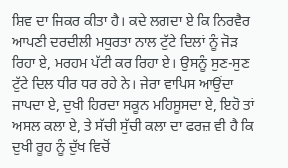ਸ਼ਿਵ ਦਾ ਜਿਕਰ ਕੀਤਾ ਹੈ। ਕਦੇ ਲਗਦਾ ਏ ਕਿ ਨਿਰਵੈਰ ਆਪਣੀ ਦਰਦੀਲੀ ਮਧੁਰਤਾ ਨਾਲ ਟੁੱਟੇ ਦਿਲਾਂ ਨੂੰ ਜੋੜ ਰਿਹਾ ਏ, ਮਰਹਮ ਪੱਟੀ ਕਰ ਰਿਹਾ ਏ। ਉਸਨੂੰ ਸੁਣ-ਸੁਣ ਟੁੱਟੇ ਦਿਲ ਧੀਰ ਧਰ ਰਹੇ ਨੇ। ਜੇਰਾ ਵਾਪਿਸ ਆਉਂਦਾ ਜਾਪਦਾ ਏ, ਦੁਖੀ ਹਿਰਦਾ ਸਕੂਨ ਮਹਿਸੂਸਦਾ ਏ, ਇਹੋ ਤਾਂ ਅਸਲ ਕਲਾ ਏ, ਤੇ ਸੱਚੀ ਸੁੱਚੀ ਕਲਾ ਦਾ ਫਰਜ਼ ਵੀ ਹੈ ਕਿ ਦੁਖੀ ਰੂਹ ਨੂੰ ਦੁੱਖ ਵਿਚੋਂ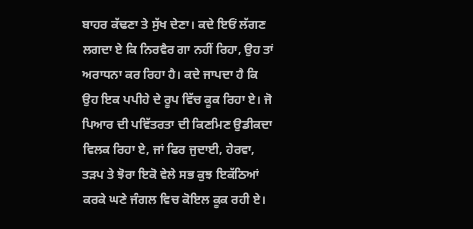ਬਾਹਰ ਕੱਢਣਾ ਤੇ ਸੁੱਖ ਦੇਣਾ। ਕਦੇ ਇਓਂ ਲੱਗਣ ਲਗਦਾ ਏ ਕਿ ਨਿਰਵੈਰ ਗਾ ਨਹੀਂ ਰਿਹਾ, ਉਹ ਤਾਂ ਅਰਾਧਨਾ ਕਰ ਰਿਹਾ ਹੈ। ਕਦੇ ਜਾਪਦਾ ਹੈ ਕਿ ਉਹ ਇਕ ਪਪੀਹੇ ਦੇ ਰੂਪ ਵਿੱਚ ਕੂਕ ਰਿਹਾ ਏ। ਜੋ ਪਿਆਰ ਦੀ ਪਵਿੱਤਰਤਾ ਦੀ ਕਿਣਮਿਣ ਉਡੀਕਦਾ ਵਿਲਕ ਰਿਹਾ ਏ, ਜਾਂ ਫਿਰ ਜੁਦਾਈ, ਹੇਰਵਾ, ਤੜਪ ਤੇ ਝੋਰਾ ਇਕੋ ਵੇਲੇ ਸਭ ਕੁਝ ਇਕੱਠਿਆਂ ਕਰਕੇ ਘਣੇ ਜੰਗਲ ਵਿਚ ਕੋਇਲ ਕੂਕ ਰਹੀ ਏ।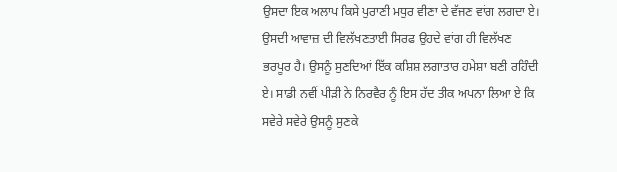ਉਸਦਾ ਇਕ ਅਲਾਪ ਕਿਸੇ ਪੁਰਾਣੀ ਮਧੁਰ ਵੀਣਾ ਦੇ ਵੱਜਣ ਵਾਂਗ ਲਗਦਾ ਏ। ਉਸਦੀ ਆਵਾਜ਼ ਦੀ ਵਿਲੱਖਣਤਾਈ ਸਿਰਫ ਉਹਦੇ ਵਾਂਗ ਹੀ ਵਿਲੱਖਣ ਭਰਪੂਰ ਹੈ। ਉਸਨੂੰ ਸੁਣਦਿਆਂ ਇੱਕ ਕਸ਼ਿਸ਼ ਲਗਾਤਾਰ ਹਮੇਸ਼ਾ ਬਣੀ ਰਹਿੰਦੀ ਏ। ਸਾਡੀ ਨਵੀਂ ਪੀੜੀ ਨੇ ਨਿਰਵੈਰ ਨੂੰ ਇਸ ਹੱਦ ਤੀਕ ਅਪਨਾ ਲਿਆ ਏ ਕਿ ਸਵੇਰੇ ਸਵੇਰੇ ਉਸਨੂੰ ਸੁਣਕੇ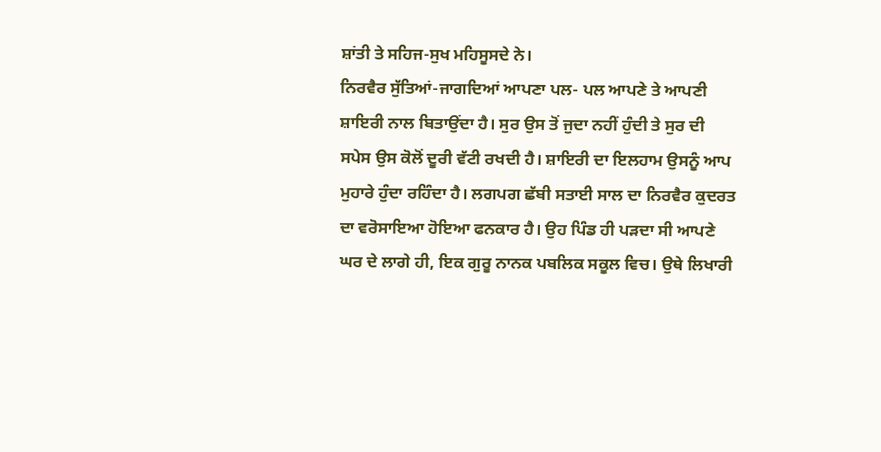ਸ਼ਾਂਤੀ ਤੇ ਸਹਿਜ-ਸੁਖ ਮਹਿਸੂਸਦੇ ਨੇ।
ਨਿਰਵੈਰ ਸੁੱਤਿਆਂ-ਜਾਗਦਿਆਂ ਆਪਣਾ ਪਲ- ਪਲ ਆਪਣੇ ਤੇ ਆਪਣੀ ਸ਼ਾਇਰੀ ਨਾਲ ਬਿਤਾਉਂਦਾ ਹੈ। ਸੁਰ ਉਸ ਤੋਂ ਜੁਦਾ ਨਹੀਂ ਹੁੰਦੀ ਤੇ ਸੁਰ ਦੀ ਸਪੇਸ ਉਸ ਕੋਲੋਂ ਦੂਰੀ ਵੱਟੀ ਰਖਦੀ ਹੈ। ਸ਼ਾਇਰੀ ਦਾ ਇਲਹਾਮ ਉਸਨੂੰ ਆਪ ਮੁਹਾਰੇ ਹੁੰਦਾ ਰਹਿੰਦਾ ਹੈ। ਲਗਪਗ ਛੱਬੀ ਸਤਾਈ ਸਾਲ ਦਾ ਨਿਰਵੈਰ ਕੁਦਰਤ ਦਾ ਵਰੋਸਾਇਆ ਹੋਇਆ ਫਨਕਾਰ ਹੈ। ਉਹ ਪਿੰਡ ਹੀ ਪੜਦਾ ਸੀ ਆਪਣੇ ਘਰ ਦੇ ਲਾਗੇ ਹੀ, ਇਕ ਗੁਰੂ ਨਾਨਕ ਪਬਲਿਕ ਸਕੂਲ ਵਿਚ। ਉਥੇ ਲਿਖਾਰੀ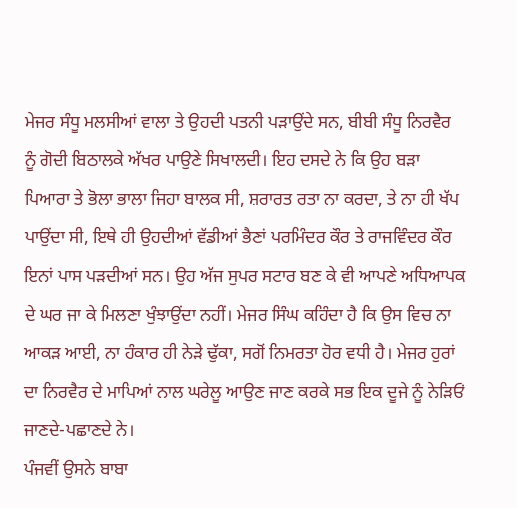ਮੇਜਰ ਸੰਧੂ ਮਲਸੀਆਂ ਵਾਲਾ ਤੇ ਉਹਦੀ ਪਤਨੀ ਪੜਾਉਂਦੇ ਸਨ, ਬੀਬੀ ਸੰਧੂ ਨਿਰਵੈਰ ਨੂੰ ਗੋਦੀ ਬਿਠਾਲਕੇ ਅੱਖਰ ਪਾਉਣੇ ਸਿਖਾਲਦੀ। ਇਹ ਦਸਦੇ ਨੇ ਕਿ ਉਹ ਬੜਾ ਪਿਆਰਾ ਤੇ ਭੋਲਾ ਭਾਲਾ ਜਿਹਾ ਬਾਲਕ ਸੀ, ਸ਼ਰਾਰਤ ਰਤਾ ਨਾ ਕਰਦਾ, ਤੇ ਨਾ ਹੀ ਖੱਪ ਪਾਉਂਦਾ ਸੀ, ਇਥੇ ਹੀ ਉਹਦੀਆਂ ਵੱਡੀਆਂ ਭੈਣਾਂ ਪਰਮਿੰਦਰ ਕੌਰ ਤੇ ਰਾਜਵਿੰਦਰ ਕੌਰ ਇਨਾਂ ਪਾਸ ਪੜਦੀਆਂ ਸਨ। ਉਹ ਅੱਜ ਸੁਪਰ ਸਟਾਰ ਬਣ ਕੇ ਵੀ ਆਪਣੇ ਅਧਿਆਪਕ ਦੇ ਘਰ ਜਾ ਕੇ ਮਿਲਣਾ ਖੁੰਝਾਉਂਦਾ ਨਹੀਂ। ਮੇਜਰ ਸਿੰਘ ਕਹਿੰਦਾ ਹੈ ਕਿ ਉਸ ਵਿਚ ਨਾ ਆਕੜ ਆਈ, ਨਾ ਹੰਕਾਰ ਹੀ ਨੇੜੇ ਢੁੱਕਾ, ਸਗੋਂ ਨਿਮਰਤਾ ਹੋਰ ਵਧੀ ਹੈ। ਮੇਜਰ ਹੁਰਾਂ ਦਾ ਨਿਰਵੈਰ ਦੇ ਮਾਪਿਆਂ ਨਾਲ ਘਰੇਲੂ ਆਉਣ ਜਾਣ ਕਰਕੇ ਸਭ ਇਕ ਦੂਜੇ ਨੂੰ ਨੇੜਿਓਂ ਜਾਣਦੇ-ਪਛਾਣਦੇ ਨੇ।
ਪੰਜਵੀਂ ਉਸਨੇ ਬਾਬਾ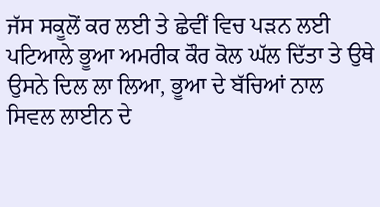ਜੱਸ ਸਕੂਲੋਂ ਕਰ ਲਈ ਤੇ ਛੇਵੀਂ ਵਿਚ ਪੜਨ ਲਈ ਪਟਿਆਲੇ ਭੂਆ ਅਮਰੀਕ ਕੌਰ ਕੋਲ ਘੱਲ ਦਿੱਤਾ ਤੇ ਉਥੇ ਉਸਨੇ ਦਿਲ ਲਾ ਲਿਆ, ਭੂਆ ਦੇ ਬੱਚਿਆਂ ਨਾਲ ਸਿਵਲ ਲਾਈਨ ਦੇ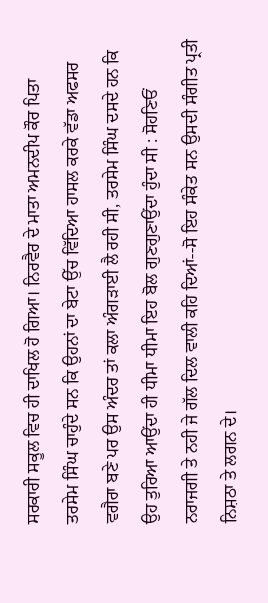ਸਰਕਾਰੀ ਸਕੂਲ ਵਿਚ ਹੀ ਦਾਖਿਲ ਹੋ ਗਿਆ। ਨਿਰਵੈਰ ਦੇ ਮਾਤਾ ਅਮਨਦੀਪ ਕੌਰ ਪਿਤਾ ਤਰਸੇਮ ਸਿੰਘ ਚਾਹੁੰਦੇ ਸਨ ਕਿ ਉਹਨਾਂ ਦਾ ਬੇਟਾ ਉੱਚ ਵਿੱਦਿਆ ਹਾਸਲ ਕਰਕੇ ਵੱਡਾ ਅਫਸਰ ਵਗੈਰਾ ਬਣੇ ਪਰ ਉਸ ਅੰਦਰ ਤਾਂ ਕਲਾ ਅੰਗੜਾਈ ਲੈ ਰਹੀ ਸੀ, ਤਰਸੇਮ ਸਿੰਘ ਦਸਦੇ ਹਨ ਕਿ ਉਹ ਤੁਰਿਆ ਆਉਂਦਾ ਹੀ ਧੀਮਾ ਧੀਮਾ ਇਹ ਬੋਲ ਗੁਣਗੁਣਾਉਂਦਾ ਹੁੰਦਾ ਸੀ : ਸੋਹਣਿਓਂ ਨਰਾਜਗੀ ਤੇ ਨਹੀ ਜੇ ਗੱਲ ਦਿਲ ਵਾਲੀ ਕਹਿ ਦਿਆਂ--ਸੋ ਇਹ ਸੰਕੇਤ ਸਨ ਉਸਦੀ ਸੰਗੀਤ ਪ੍ਰਤੀ ਨਿਸ਼ਠਾ ਤੇ ਲਗਨ ਦੇ।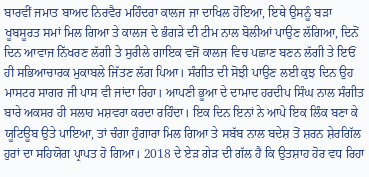ਬਾਰਵੀਂ ਜਮਾਤ ਬਾਅਦ ਨਿਰਵੈਰ ਮਹਿੰਦਰਾ ਕਾਲਜ ਜਾ ਦਾਖਿਲ ਹੋਇਆ, ਇਥੇ ਉਸਨੂੰ ਬੜਾ ਖੂਬਸੂਰਤ ਸਮਾਂ ਮਿਲ ਗਿਆ ਤੇ ਕਾਲਜ ਦੇ ਭੰਗੜੇ ਦੀ ਟੀਮ ਨਾਲ ਬੋਲੀਆਂ ਪਾਉਣ ਲੱਗਿਆ, ਦਿਨੋਂ ਦਿਨ ਆਵਾਜ ਨਿੱਖਰਣ ਲੱਗੀ ਤੇ ਸੁਰੀਲੇ ਗਾਇਕ ਵਜੋਂ ਕਾਲਜ ਵਿਚ ਪਛਾਣ ਬਣਨ ਲੱਗੀ ਤੇ ਇਓਂ ਹੀ ਸਭਿਆਚਾਰਕ ਮੁਕਾਬਲੇ ਜਿੱਤਣ ਲੱਗ ਪਿਆ। ਸੰਗੀਤ ਦੀ ਸੋਝੀ ਪਾਉਣ ਲਈ ਕੁਝ ਦਿਨ ਉਹ ਮਾਸਟਰ ਸਾਗਰ ਜੀ ਪਾਸ ਵੀ ਜਾਂਦਾ ਰਿਹਾ। ਆਪਣੀ ਭੂਆ ਦੇ ਦਾਮਾਦ ਹਰਦੀਪ ਸਿੰਘ ਨਾਲ ਸੰਗੀਤ ਬਾਰੇ ਅਕਸਰ ਹੀ ਸਲਾਹ ਮਸ਼ਵਰਾ ਕਰਦਾ ਰਹਿੰਦਾ। ਇਕ ਦਿਨ ਇਨਾਂ ਨੇ ਆਪੇ ਇਕ ਲਿੰਕ ਬਣਾ ਕੇ ਯੂਟਿਊਬ ਉਤੇ ਪਾਇਆ, ਤਾਂ ਚੰਗਾ ਹੁੰਗਾਰਾ ਮਿਲ ਗਿਆ ਤੇ ਸਬੱਬ ਨਾਲ ਬਦੇਸ਼ ਤੋਂ ਸ਼ਰਨ ਸ਼ੇਰਗਿੱਲ ਹੁਰਾਂ ਦਾ ਸਹਿਯੋਗ ਪ੍ਰਾਪਤ ਹੋ ਗਿਆ। 2018 ਦੇ ਏੜ ਗੇੜ ਦੀ ਗੱਲ ਹੈ ਕਿ ਉਤਸ਼ਾਹ ਹੋਰ ਵਧ ਰਿਹਾ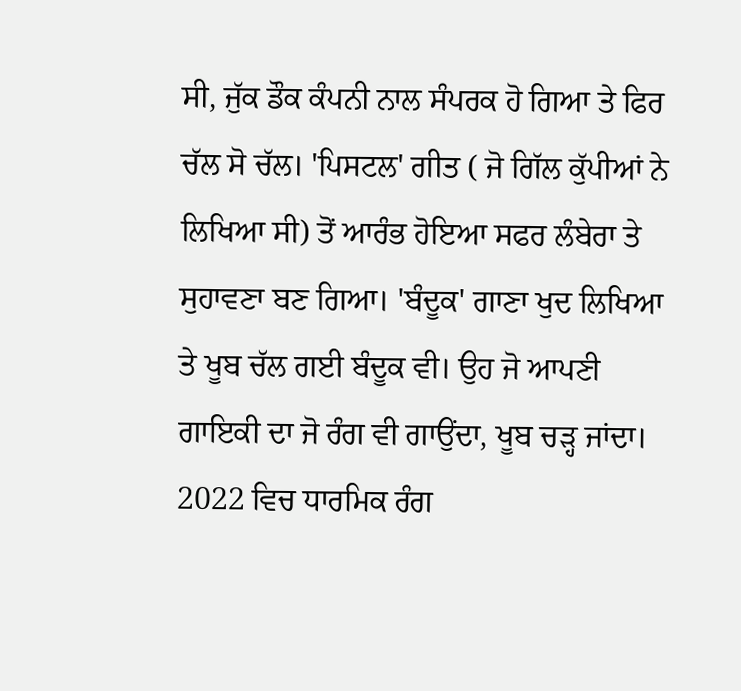ਸੀ, ਜੁੱਕ ਡੌਕ ਕੰਪਨੀ ਨਾਲ ਸੰਪਰਕ ਹੋ ਗਿਆ ਤੇ ਫਿਰ ਚੱਲ ਸੋ ਚੱਲ। 'ਪਿਸਟਲ' ਗੀਤ ( ਜੋ ਗਿੱਲ ਕੁੱਪੀਆਂ ਨੇ ਲਿਖਿਆ ਸੀ) ਤੋਂ ਆਰੰਭ ਹੋਇਆ ਸਫਰ ਲੰਬੇਰਾ ਤੇ ਸੁਹਾਵਣਾ ਬਣ ਗਿਆ। 'ਬੰਦੂਕ' ਗਾਣਾ ਖੁਦ ਲਿਖਿਆ ਤੇ ਖੂਬ ਚੱਲ ਗਈ ਬੰਦੂਕ ਵੀ। ਉਹ ਜੋ ਆਪਣੀ ਗਾਇਕੀ ਦਾ ਜੋ ਰੰਗ ਵੀ ਗਾਉਂਦਾ, ਖੂਬ ਚੜ੍ਹ ਜਾਂਦਾ। 2022 ਵਿਚ ਧਾਰਮਿਕ ਰੰਗ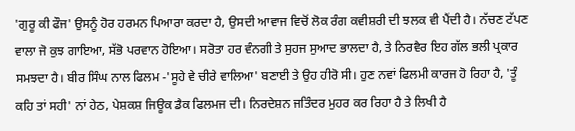'ਗੁਰੂ ਕੀ ਫੌਜ' ਉਸਨੂੰ ਹੋਰ ਹਰਮਨ ਪਿਆਰਾ ਕਰਦਾ ਹੈ, ਉਸਦੀ ਆਵਾਜ ਵਿਚੋਂ ਲੋਕ ਰੰਗ ਕਵੀਸ਼ਰੀ ਦੀ ਝਲਕ ਵੀ ਪੈਂਦੀ ਹੈ। ਨੱਚਣ ਟੱਪਣ ਵਾਲਾ ਜੋ ਕੁਝ ਗਾਇਆ, ਸੱਭੋ ਪਰਵਾਨ ਹੋਇਆ। ਸਰੋਤਾ ਹਰ ਵੰਨਗੀ ਤੇ ਸੁਹਜ ਸੁਆਦ ਭਾਲਦਾ ਹੈ, ਤੇ ਨਿਰਵੈਰ ਇਹ ਗੱਲ ਭਲੀ ਪ੍ਰਕਾਰ ਸਮਝਦਾ ਹੈ। ਬੀਰ ਸਿੰਘ ਨਾਲ ਫਿਲਮ -'ਸੂਹੇ ਵੇ ਚੀਰੇ ਵਾਲਿਆ' ਬਣਾਈ ਤੇ ਉਹ ਹੀਰੋ ਸੀ। ਹੁਣ ਨਵਾਂ ਫਿਲਮੀ ਕਾਰਜ ਹੋ ਰਿਹਾ ਹੈ, 'ਤੂੰ ਕਹਿ ਤਾਂ ਸਹੀ' ਨਾਂ ਹੇਠ, ਪੇਸ਼ਕਸ਼ ਜਿਊਕ ਡੈਕ ਫਿਲਮਜ ਦੀ। ਨਿਰਦੇਸ਼ਨ ਜਤਿੰਦਰ ਮੁਹਰ ਕਰ ਰਿਹਾ ਹੈ ਤੇ ਲਿਖੀ ਹੈ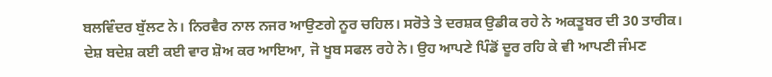ਬਲਵਿੰਦਰ ਬੁੱਲਟ ਨੇ। ਨਿਰਵੈਰ ਨਾਲ ਨਜਰ ਆਉਣਗੇ ਨੂਰ ਚਹਿਲ। ਸਰੋਤੇ ਤੇ ਦਰਸ਼ਕ ਉਡੀਕ ਰਹੇ ਨੇ ਅਕਤੂਬਰ ਦੀ 30 ਤਾਰੀਕ।
ਦੇਸ਼ ਬਦੇਸ਼ ਕਈ ਕਈ ਵਾਰ ਸ਼ੋਅ ਕਰ ਆਇਆ, ਜੋ ਖੂਬ ਸਫਲ ਰਹੇ ਨੇ। ਉਹ ਆਪਣੇ ਪਿੰਡੋਂ ਦੂਰ ਰਹਿ ਕੇ ਵੀ ਆਪਣੀ ਜੰਮਣ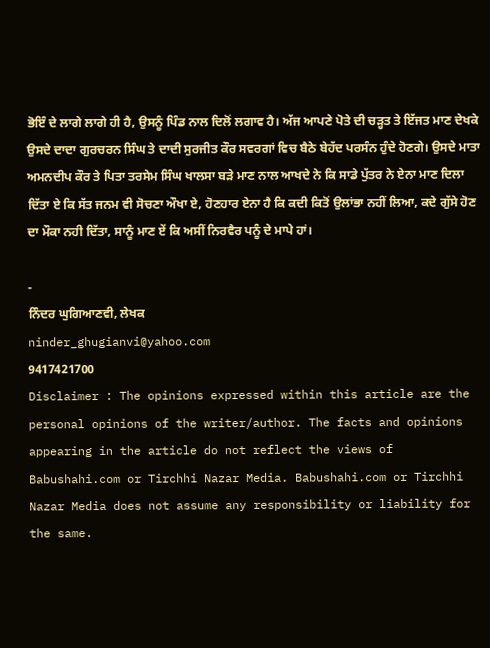ਭੋਇੰ ਦੇ ਲਾਗੇ ਲਾਗੇ ਹੀ ਹੈ, ਉਸਨੂੰ ਪਿੰਡ ਨਾਲ ਦਿਲੋਂ ਲਗਾਵ ਹੈ। ਅੱਜ ਆਪਣੇ ਪੋਤੇ ਦੀ ਚੜ੍ਹਤ ਤੇ ਇੱਜਤ ਮਾਣ ਦੇਖਕੇ ਉਸਦੇ ਦਾਦਾ ਗੁਰਚਰਨ ਸਿੰਘ ਤੇ ਦਾਦੀ ਸੁਰਜੀਤ ਕੌਰ ਸਵਰਗਾਂ ਵਿਚ ਬੈਠੇ ਬੇਹੱਦ ਪਰਸੰਨ ਹੁੰਦੇ ਹੋਣਗੇ। ਉਸਦੇ ਮਾਤਾ ਅਮਨਦੀਪ ਕੌਰ ਤੇ ਪਿਤਾ ਤਰਸੇਮ ਸਿੰਘ ਖਾਲਸਾ ਬੜੇ ਮਾਣ ਨਾਲ ਆਖਦੇ ਨੇ ਕਿ ਸਾਡੇ ਪੁੱਤਰ ਨੇ ਏਨਾ ਮਾਣ ਦਿਲਾ ਦਿੱਤਾ ਏ ਕਿ ਸੱਤ ਜਨਮ ਵੀ ਸੋਚਣਾ ਔਖਾ ਏ, ਹੋਣਹਾਰ ਏਨਾ ਹੈ ਕਿ ਕਦੀ ਕਿਤੋਂ ਉਲਾਂਭਾ ਨਹੀਂ ਲਿਆ, ਕਦੇ ਗੁੱਸੇ ਹੋਣ ਦਾ ਮੌਕਾ ਨਹੀ ਦਿੱਤਾ, ਸਾਨੂੰ ਮਾਣ ਏਂ ਕਿ ਅਸੀਂ ਨਿਰਵੈਰ ਪਨੂੰ ਦੇ ਮਾਪੇ ਹਾਂ।

-
ਨਿੰਦਰ ਘੁਗਿਆਣਵੀ, ਲੇਖਕ
ninder_ghugianvi@yahoo.com
9417421700
Disclaimer : The opinions expressed within this article are the personal opinions of the writer/author. The facts and opinions appearing in the article do not reflect the views of Babushahi.com or Tirchhi Nazar Media. Babushahi.com or Tirchhi Nazar Media does not assume any responsibility or liability for the same.